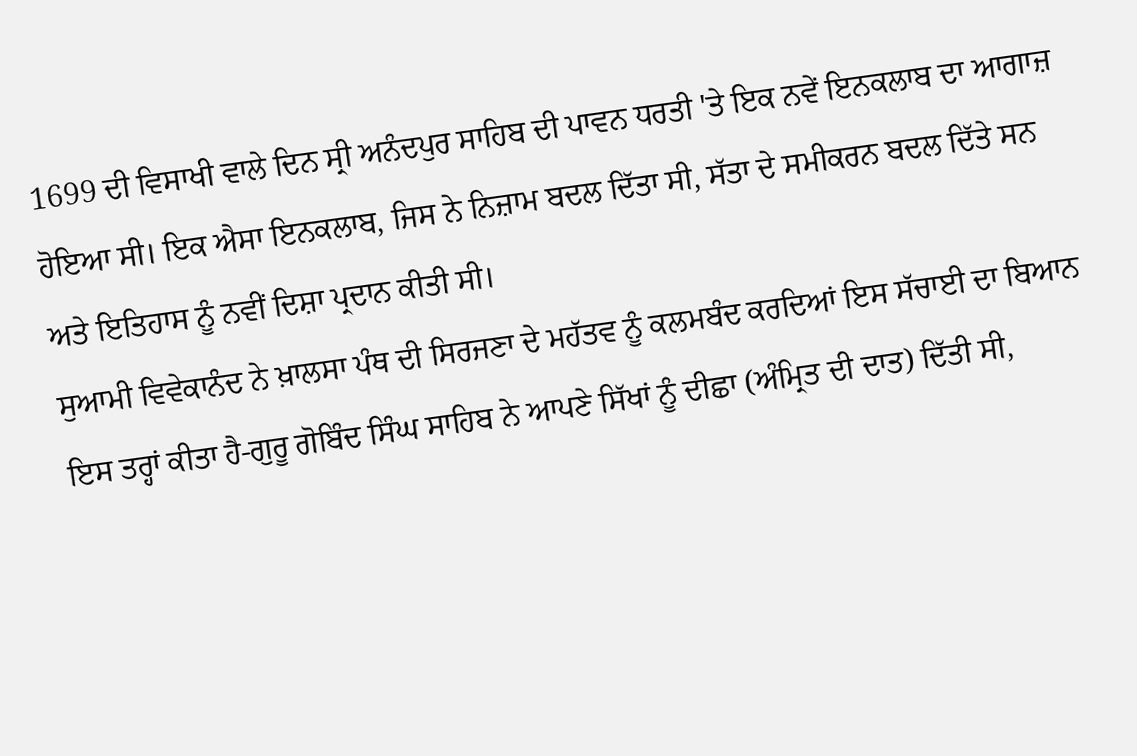1699 ਦੀ ਵਿਸਾਖੀ ਵਾਲੇ ਦਿਨ ਸ੍ਰੀ ਅਨੰਦਪੁਰ ਸਾਹਿਬ ਦੀ ਪਾਵਨ ਧਰਤੀ 'ਤੇ ਇਕ ਨਵੇਂ ਇਨਕਲਾਬ ਦਾ ਆਗਾਜ਼ ਹੋਇਆ ਸੀ। ਇਕ ਐਸਾ ਇਨਕਲਾਬ, ਜਿਸ ਨੇ ਨਿਜ਼ਾਮ ਬਦਲ ਦਿੱਤਾ ਸੀ, ਸੱਤਾ ਦੇ ਸਮੀਕਰਨ ਬਦਲ ਦਿੱਤੇ ਸਨ ਅਤੇ ਇਤਿਹਾਸ ਨੂੰ ਨਵੀਂ ਦਿਸ਼ਾ ਪ੍ਰਦਾਨ ਕੀਤੀ ਸੀ।
ਸੁਆਮੀ ਵਿਵੇਕਾਨੰਦ ਨੇ ਖ਼ਾਲਸਾ ਪੰਥ ਦੀ ਸਿਰਜਣਾ ਦੇ ਮਹੱਤਵ ਨੂੰ ਕਲਮਬੰਦ ਕਰਦਿਆਂ ਇਸ ਸੱਚਾਈ ਦਾ ਬਿਆਨ ਇਸ ਤਰ੍ਹਾਂ ਕੀਤਾ ਹੈ-ਗੁਰੂ ਗੋਬਿੰਦ ਸਿੰਘ ਸਾਹਿਬ ਨੇ ਆਪਣੇ ਸਿੱਖਾਂ ਨੂੰ ਦੀਛਾ (ਅੰਮ੍ਰਿਤ ਦੀ ਦਾਤ) ਦਿੱਤੀ ਸੀ,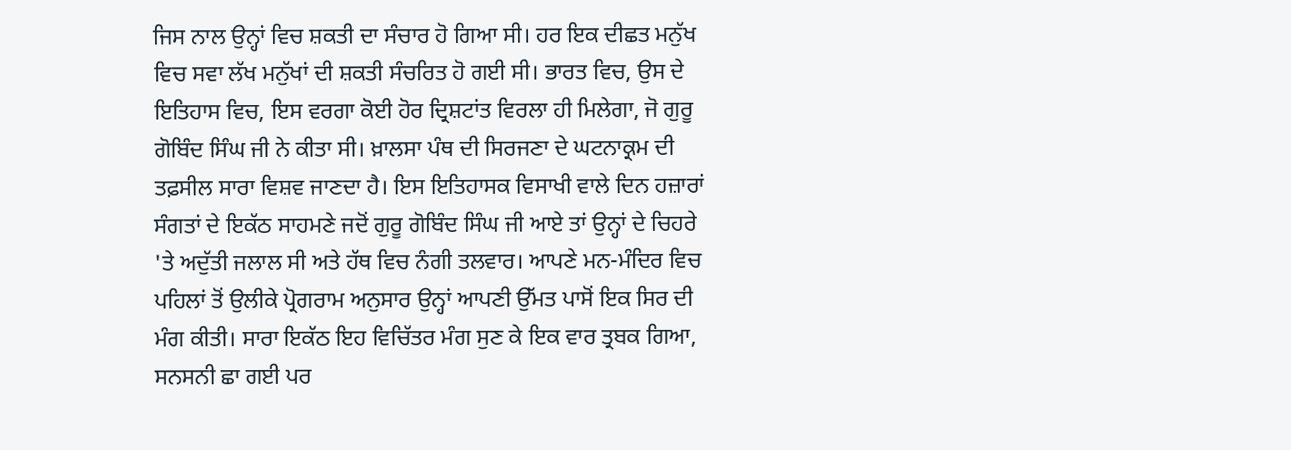ਜਿਸ ਨਾਲ ਉਨ੍ਹਾਂ ਵਿਚ ਸ਼ਕਤੀ ਦਾ ਸੰਚਾਰ ਹੋ ਗਿਆ ਸੀ। ਹਰ ਇਕ ਦੀਛਤ ਮਨੁੱਖ ਵਿਚ ਸਵਾ ਲੱਖ ਮਨੁੱਖਾਂ ਦੀ ਸ਼ਕਤੀ ਸੰਚਰਿਤ ਹੋ ਗਈ ਸੀ। ਭਾਰਤ ਵਿਚ, ਉਸ ਦੇ ਇਤਿਹਾਸ ਵਿਚ, ਇਸ ਵਰਗਾ ਕੋਈ ਹੋਰ ਦ੍ਰਿਸ਼ਟਾਂਤ ਵਿਰਲਾ ਹੀ ਮਿਲੇਗਾ, ਜੋ ਗੁਰੂ ਗੋਬਿੰਦ ਸਿੰਘ ਜੀ ਨੇ ਕੀਤਾ ਸੀ। ਖ਼ਾਲਸਾ ਪੰਥ ਦੀ ਸਿਰਜਣਾ ਦੇ ਘਟਨਾਕ੍ਰਮ ਦੀ ਤਫ਼ਸੀਲ ਸਾਰਾ ਵਿਸ਼ਵ ਜਾਣਦਾ ਹੈ। ਇਸ ਇਤਿਹਾਸਕ ਵਿਸਾਖੀ ਵਾਲੇ ਦਿਨ ਹਜ਼ਾਰਾਂ ਸੰਗਤਾਂ ਦੇ ਇਕੱਠ ਸਾਹਮਣੇ ਜਦੋਂ ਗੁਰੂ ਗੋਬਿੰਦ ਸਿੰਘ ਜੀ ਆਏ ਤਾਂ ਉਨ੍ਹਾਂ ਦੇ ਚਿਹਰੇ 'ਤੇ ਅਦੁੱਤੀ ਜਲਾਲ ਸੀ ਅਤੇ ਹੱਥ ਵਿਚ ਨੰਗੀ ਤਲਵਾਰ। ਆਪਣੇ ਮਨ-ਮੰਦਿਰ ਵਿਚ ਪਹਿਲਾਂ ਤੋਂ ਉਲੀਕੇ ਪ੍ਰੋਗਰਾਮ ਅਨੁਸਾਰ ਉਨ੍ਹਾਂ ਆਪਣੀ ਉੱਮਤ ਪਾਸੋਂ ਇਕ ਸਿਰ ਦੀ ਮੰਗ ਕੀਤੀ। ਸਾਰਾ ਇਕੱਠ ਇਹ ਵਿਚਿੱਤਰ ਮੰਗ ਸੁਣ ਕੇ ਇਕ ਵਾਰ ਤ੍ਰਬਕ ਗਿਆ, ਸਨਸਨੀ ਛਾ ਗਈ ਪਰ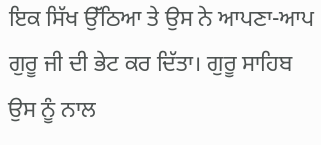ਇਕ ਸਿੱਖ ਉੱਠਿਆ ਤੇ ਉਸ ਨੇ ਆਪਣਾ-ਆਪ ਗੁਰੂ ਜੀ ਦੀ ਭੇਟ ਕਰ ਦਿੱਤਾ। ਗੁਰੂ ਸਾਹਿਬ ਉਸ ਨੂੰ ਨਾਲ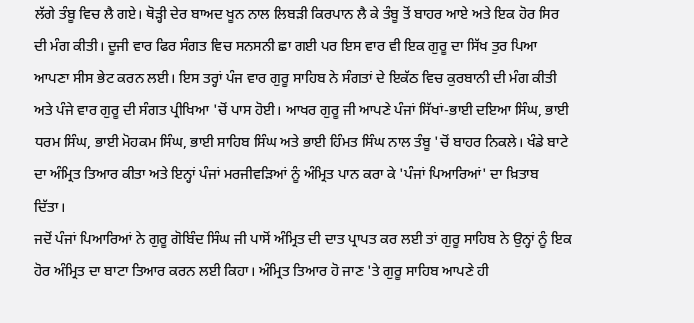ਲੱਗੇ ਤੰਬੂ ਵਿਚ ਲੈ ਗਏ। ਥੋੜ੍ਹੀ ਦੇਰ ਬਾਅਦ ਖੂਨ ਨਾਲ ਲਿਬੜੀ ਕਿਰਪਾਨ ਲੈ ਕੇ ਤੰਬੂ ਤੋਂ ਬਾਹਰ ਆਏ ਅਤੇ ਇਕ ਹੋਰ ਸਿਰ ਦੀ ਮੰਗ ਕੀਤੀ। ਦੂਜੀ ਵਾਰ ਫਿਰ ਸੰਗਤ ਵਿਚ ਸਨਸਨੀ ਛਾ ਗਈ ਪਰ ਇਸ ਵਾਰ ਵੀ ਇਕ ਗੁਰੂ ਦਾ ਸਿੱਖ ਤੁਰ ਪਿਆ ਆਪਣਾ ਸੀਸ ਭੇਟ ਕਰਨ ਲਈ। ਇਸ ਤਰ੍ਹਾਂ ਪੰਜ ਵਾਰ ਗੁਰੂ ਸਾਹਿਬ ਨੇ ਸੰਗਤਾਂ ਦੇ ਇਕੱਠ ਵਿਚ ਕੁਰਬਾਨੀ ਦੀ ਮੰਗ ਕੀਤੀ ਅਤੇ ਪੰਜੇ ਵਾਰ ਗੁਰੂ ਦੀ ਸੰਗਤ ਪ੍ਰੀਖਿਆ 'ਚੋਂ ਪਾਸ ਹੋਈ। ਆਖਰ ਗੁਰੂ ਜੀ ਆਪਣੇ ਪੰਜਾਂ ਸਿੱਖਾਂ-ਭਾਈ ਦਇਆ ਸਿੰਘ, ਭਾਈ ਧਰਮ ਸਿੰਘ, ਭਾਈ ਮੋਹਕਮ ਸਿੰਘ, ਭਾਈ ਸਾਹਿਬ ਸਿੰਘ ਅਤੇ ਭਾਈ ਹਿੰਮਤ ਸਿੰਘ ਨਾਲ ਤੰਬੂ 'ਚੋਂ ਬਾਹਰ ਨਿਕਲੇ। ਖੰਡੇ ਬਾਟੇ ਦਾ ਅੰਮ੍ਰਿਤ ਤਿਆਰ ਕੀਤਾ ਅਤੇ ਇਨ੍ਹਾਂ ਪੰਜਾਂ ਮਰਜੀਵੜਿਆਂ ਨੂੰ ਅੰਮ੍ਰਿਤ ਪਾਨ ਕਰਾ ਕੇ 'ਪੰਜਾਂ ਪਿਆਰਿਆਂ' ਦਾ ਖ਼ਿਤਾਬ ਦਿੱਤਾ।
ਜਦੋਂ ਪੰਜਾਂ ਪਿਆਰਿਆਂ ਨੇ ਗੁਰੂ ਗੋਬਿੰਦ ਸਿੰਘ ਜੀ ਪਾਸੋਂ ਅੰਮ੍ਰਿਤ ਦੀ ਦਾਤ ਪ੍ਰਾਪਤ ਕਰ ਲਈ ਤਾਂ ਗੁਰੂ ਸਾਹਿਬ ਨੇ ਉਨ੍ਹਾਂ ਨੂੰ ਇਕ ਹੋਰ ਅੰਮ੍ਰਿਤ ਦਾ ਬਾਟਾ ਤਿਆਰ ਕਰਨ ਲਈ ਕਿਹਾ। ਅੰਮ੍ਰਿਤ ਤਿਆਰ ਹੋ ਜਾਣ 'ਤੇ ਗੁਰੂ ਸਾਹਿਬ ਆਪਣੇ ਹੀ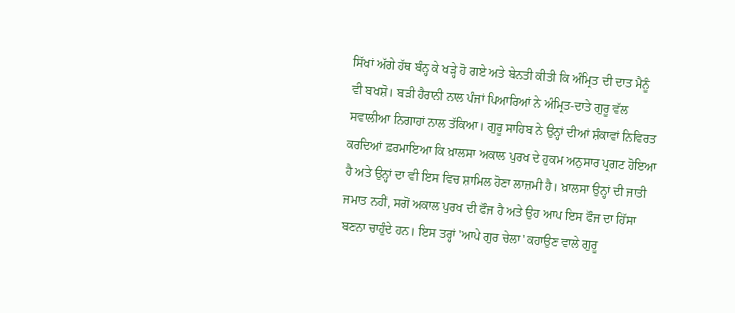ਸਿੱਖਾਂ ਅੱਗੇ ਹੱਥ ਬੰਨ੍ਹ ਕੇ ਖੜ੍ਹੇ ਹੋ ਗਏ ਅਤੇ ਬੇਨਤੀ ਕੀਤੀ ਕਿ ਅੰਮ੍ਰਿਤ ਦੀ ਦਾਤ ਮੈਨੂੰ ਵੀ ਬਖਸ਼ੋ। ਬੜੀ ਹੈਰਾਨੀ ਨਾਲ ਪੰਜਾਂ ਪਿਆਰਿਆਂ ਨੇ ਅੰਮ੍ਰਿਤ-ਦਾਤੇ ਗੁਰੂ ਵੱਲ ਸਵਾਲੀਆ ਨਿਗਾਹਾਂ ਨਾਲ ਤੱਕਿਆ। ਗੁਰੂ ਸਾਹਿਬ ਨੇ ਉਨ੍ਹਾਂ ਦੀਆਂ ਸ਼ੰਕਾਵਾਂ ਨਿਵਿਰਤ ਕਰਦਿਆਂ ਫ਼ਰਮਾਇਆ ਕਿ ਖ਼ਾਲਸਾ ਅਕਾਲ ਪੁਰਖ ਦੇ ਹੁਕਮ ਅਨੁਸਾਰ ਪ੍ਰਗਟ ਹੋਇਆ ਹੈ ਅਤੇ ਉਨ੍ਹਾਂ ਦਾ ਵੀ ਇਸ ਵਿਚ ਸ਼ਾਮਿਲ ਹੋਣਾ ਲਾਜ਼ਮੀ ਹੈ। ਖ਼ਾਲਸਾ ਉਨ੍ਹਾਂ ਦੀ ਜਾਤੀ ਜਮਾਤ ਨਹੀਂ, ਸਗੋਂ ਅਕਾਲ ਪੁਰਖ ਦੀ ਫੌਜ ਹੈ ਅਤੇ ਉਹ ਆਪ ਇਸ ਫੌਜ ਦਾ ਹਿੱਸਾ ਬਣਨਾ ਚਾਹੁੰਦੇ ਹਨ। ਇਸ ਤਰ੍ਹਾਂ 'ਆਪੇ ਗੁਰ ਚੇਲਾ' ਕਹਾਉਣ ਵਾਲੇ ਗੁਰੂ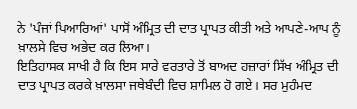ਨੇ 'ਪੰਜਾਂ ਪਿਆਰਿਆਂ' ਪਾਸੋਂ ਅੰਮ੍ਰਿਤ ਦੀ ਦਾਤ ਪ੍ਰਾਪਤ ਕੀਤੀ ਅਤੇ ਆਪਣੇ-ਆਪ ਨੂੰ ਖ਼ਾਲਸੇ ਵਿਚ ਅਭੇਦ ਕਰ ਲਿਆ।
ਇਤਿਹਾਸਕ ਸਾਖੀ ਹੈ ਕਿ ਇਸ ਸਾਰੇ ਵਰਤਾਰੇ ਤੋਂ ਬਾਅਦ ਹਜ਼ਾਰਾਂ ਸਿੱਖ ਅੰਮ੍ਰਿਤ ਦੀ ਦਾਤ ਪ੍ਰਾਪਤ ਕਰਕੇ ਖ਼ਾਲਸਾ ਜਥੇਬੰਦੀ ਵਿਚ ਸ਼ਾਮਿਲ ਹੋ ਗਏ। ਸਰ ਮੁਹੰਮਦ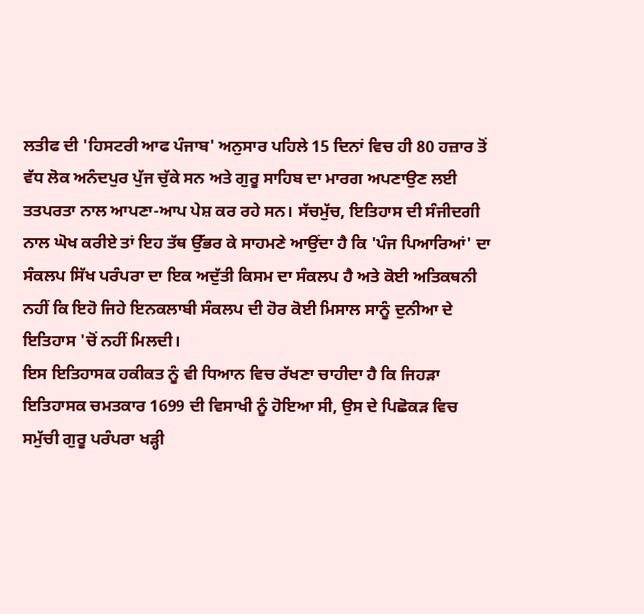ਲਤੀਫ ਦੀ 'ਹਿਸਟਰੀ ਆਫ ਪੰਜਾਬ' ਅਨੁਸਾਰ ਪਹਿਲੇ 15 ਦਿਨਾਂ ਵਿਚ ਹੀ 80 ਹਜ਼ਾਰ ਤੋਂ ਵੱਧ ਲੋਕ ਅਨੰਦਪੁਰ ਪੁੱਜ ਚੁੱਕੇ ਸਨ ਅਤੇ ਗੁਰੂ ਸਾਹਿਬ ਦਾ ਮਾਰਗ ਅਪਣਾਉਣ ਲਈ ਤਤਪਰਤਾ ਨਾਲ ਆਪਣਾ-ਆਪ ਪੇਸ਼ ਕਰ ਰਹੇ ਸਨ। ਸੱਚਮੁੱਚ, ਇਤਿਹਾਸ ਦੀ ਸੰਜੀਦਗੀ ਨਾਲ ਘੋਖ ਕਰੀਏ ਤਾਂ ਇਹ ਤੱਥ ਉੱਭਰ ਕੇ ਸਾਹਮਣੇ ਆਉਂਦਾ ਹੈ ਕਿ 'ਪੰਜ ਪਿਆਰਿਆਂ' ਦਾ ਸੰਕਲਪ ਸਿੱਖ ਪਰੰਪਰਾ ਦਾ ਇਕ ਅਦੁੱਤੀ ਕਿਸਮ ਦਾ ਸੰਕਲਪ ਹੈ ਅਤੇ ਕੋਈ ਅਤਿਕਥਨੀ ਨਹੀਂ ਕਿ ਇਹੋ ਜਿਹੇ ਇਨਕਲਾਬੀ ਸੰਕਲਪ ਦੀ ਹੋਰ ਕੋਈ ਮਿਸਾਲ ਸਾਨੂੰ ਦੁਨੀਆ ਦੇ ਇਤਿਹਾਸ 'ਚੋਂ ਨਹੀਂ ਮਿਲਦੀ।
ਇਸ ਇਤਿਹਾਸਕ ਹਕੀਕਤ ਨੂੰ ਵੀ ਧਿਆਨ ਵਿਚ ਰੱਖਣਾ ਚਾਹੀਦਾ ਹੈ ਕਿ ਜਿਹੜਾ ਇਤਿਹਾਸਕ ਚਮਤਕਾਰ 1699 ਦੀ ਵਿਸਾਖੀ ਨੂੰ ਹੋਇਆ ਸੀ, ਉਸ ਦੇ ਪਿਛੋਕੜ ਵਿਚ ਸਮੁੱਚੀ ਗੁਰੂ ਪਰੰਪਰਾ ਖੜ੍ਹੀ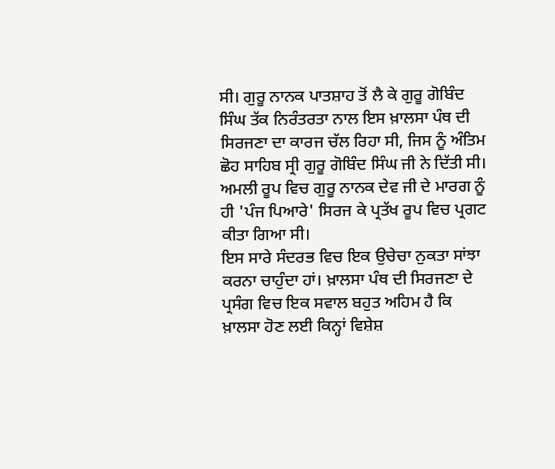ਸੀ। ਗੁਰੂ ਨਾਨਕ ਪਾਤਸ਼ਾਹ ਤੋਂ ਲੈ ਕੇ ਗੁਰੂ ਗੋਬਿੰਦ ਸਿੰਘ ਤੱਕ ਨਿਰੰਤਰਤਾ ਨਾਲ ਇਸ ਖ਼ਾਲਸਾ ਪੰਥ ਦੀ ਸਿਰਜਣਾ ਦਾ ਕਾਰਜ ਚੱਲ ਰਿਹਾ ਸੀ, ਜਿਸ ਨੂੰ ਅੰਤਿਮ ਛੋਹ ਸਾਹਿਬ ਸ੍ਰੀ ਗੁਰੂ ਗੋਬਿੰਦ ਸਿੰਘ ਜੀ ਨੇ ਦਿੱਤੀ ਸੀ। ਅਮਲੀ ਰੂਪ ਵਿਚ ਗੁਰੂ ਨਾਨਕ ਦੇਵ ਜੀ ਦੇ ਮਾਰਗ ਨੂੰ ਹੀ 'ਪੰਜ ਪਿਆਰੇ' ਸਿਰਜ ਕੇ ਪ੍ਰਤੱਖ ਰੂਪ ਵਿਚ ਪ੍ਰਗਟ ਕੀਤਾ ਗਿਆ ਸੀ।
ਇਸ ਸਾਰੇ ਸੰਦਰਭ ਵਿਚ ਇਕ ਉਚੇਚਾ ਨੁਕਤਾ ਸਾਂਝਾ ਕਰਨਾ ਚਾਹੁੰਦਾ ਹਾਂ। ਖ਼ਾਲਸਾ ਪੰਥ ਦੀ ਸਿਰਜਣਾ ਦੇ ਪ੍ਰਸੰਗ ਵਿਚ ਇਕ ਸਵਾਲ ਬਹੁਤ ਅਹਿਮ ਹੈ ਕਿ ਖ਼ਾਲਸਾ ਹੋਣ ਲਈ ਕਿਨ੍ਹਾਂ ਵਿਸ਼ੇਸ਼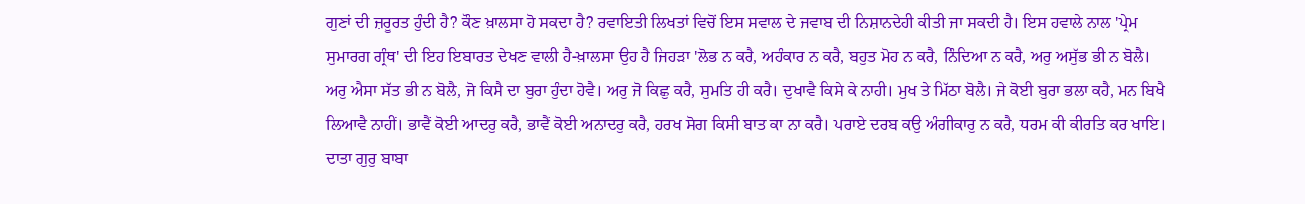ਗੁਣਾਂ ਦੀ ਜ਼ਰੂਰਤ ਹੁੰਦੀ ਹੈ? ਕੌਣ ਖ਼ਾਲਸਾ ਹੋ ਸਕਦਾ ਹੈ? ਰਵਾਇਤੀ ਲਿਖਤਾਂ ਵਿਚੋਂ ਇਸ ਸਵਾਲ ਦੇ ਜਵਾਬ ਦੀ ਨਿਸ਼ਾਨਦੇਹੀ ਕੀਤੀ ਜਾ ਸਕਦੀ ਹੈ। ਇਸ ਹਵਾਲੇ ਨਾਲ 'ਪ੍ਰੇਮ ਸੁਮਾਰਗ ਗ੍ਰੰਥ' ਦੀ ਇਹ ਇਬਾਰਤ ਦੇਖਣ ਵਾਲੀ ਹੈ-ਖ਼ਾਲਸਾ ਉਹ ਹੈ ਜਿਹੜਾ 'ਲੋਭ ਨ ਕਰੈ, ਅਹੰਕਾਰ ਨ ਕਰੈ, ਬਹੁਤ ਮੋਹ ਨ ਕਰੈ, ਨਿੰਦਿਆ ਨ ਕਰੈ, ਅਰੁ ਅਸੁੱਭ ਭੀ ਨ ਬੋਲੈ। ਅਰੁ ਐਸਾ ਸੱਤ ਭੀ ਨ ਬੋਲੈ, ਜੋ ਕਿਸੈ ਦਾ ਬੁਰਾ ਹੁੰਦਾ ਹੋਵੈ। ਅਰੁ ਜੋ ਕਿਛੁ ਕਰੈ, ਸੁਮਤਿ ਹੀ ਕਰੈ। ਦੁਖਾਵੈ ਕਿਸੇ ਕੇ ਨਾਹੀ। ਮੁਖ ਤੇ ਮਿੱਠਾ ਬੋਲੈ। ਜੇ ਕੋਈ ਬੁਰਾ ਭਲਾ ਕਹੈ, ਮਨ ਬਿਖੈ ਲਿਆਵੈ ਨਾਹੀਂ। ਭਾਵੈਂ ਕੋਈ ਆਦਰੁ ਕਰੈ, ਭਾਵੈਂ ਕੋਈ ਅਨਾਦਰੁ ਕਰੈ, ਹਰਖ ਸੋਗ ਕਿਸੀ ਬਾਤ ਕਾ ਨਾ ਕਰੈ। ਪਰਾਏ ਦਰਬ ਕਉ ਅੰਗੀਕਾਰੁ ਨ ਕਰੈ, ਧਰਮ ਕੀ ਕੀਰਤਿ ਕਰ ਖਾਇ। ਦਾਤਾ ਗੁਰੁ ਬਾਬਾ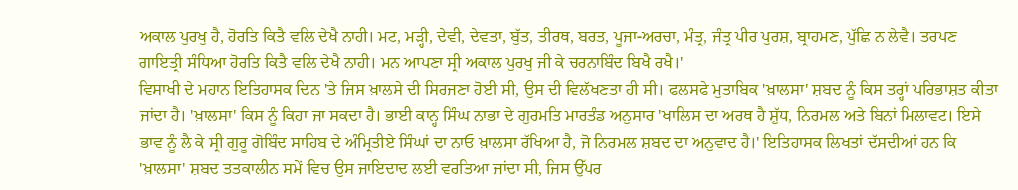ਅਕਾਲ ਪੁਰਖੁ ਹੈ, ਹੋਰਤਿ ਕਿਤੈ ਵਲਿ ਦੇਖੈ ਨਾਹੀ। ਮਟ, ਮੜ੍ਹੀ, ਦੇਵੀ, ਦੇਵਤਾ, ਬੁੱਤ, ਤੀਰਥ, ਬਰਤ, ਪੂਜਾ-ਅਰਚਾ, ਮੰਤ੍ਰ, ਜੰਤ੍ਰ ਪੀਰ ਪੁਰਸ਼, ਬ੍ਰਾਹਮਣ, ਪੁੱਛਿ ਨ ਲੇਵੈ। ਤਰਪਣ ਗਾਇਤ੍ਰੀ ਸੰਧਿਆ ਹੋਰਤਿ ਕਿਤੈ ਵਲਿ ਦੇਖੈ ਨਾਹੀ। ਮਨ ਆਪਣਾ ਸ੍ਰੀ ਅਕਾਲ ਪੁਰਖੁ ਜੀ ਕੇ ਚਰਨਾਬਿੰਦ ਬਿਖੈ ਰਖੈ।'
ਵਿਸਾਖੀ ਦੇ ਮਹਾਨ ਇਤਿਹਾਸਕ ਦਿਨ 'ਤੇ ਜਿਸ ਖ਼ਾਲਸੇ ਦੀ ਸਿਰਜਣਾ ਹੋਈ ਸੀ, ਉਸ ਦੀ ਵਿਲੱਖਣਤਾ ਹੀ ਸੀ। ਫਲਸਫੇ ਮੁਤਾਬਿਕ 'ਖ਼ਾਲਸਾ' ਸ਼ਬਦ ਨੂੰ ਕਿਸ ਤਰ੍ਹਾਂ ਪਰਿਭਾਸ਼ਤ ਕੀਤਾ ਜਾਂਦਾ ਹੈ। 'ਖ਼ਾਲਸਾ' ਕਿਸ ਨੂੰ ਕਿਹਾ ਜਾ ਸਕਦਾ ਹੈ। ਭਾਈ ਕਾਨ੍ਹ ਸਿੰਘ ਨਾਭਾ ਦੇ ਗੁਰਮਤਿ ਮਾਰਤੰਡ ਅਨੁਸਾਰ 'ਖਾਲਿਸ ਦਾ ਅਰਥ ਹੈ ਸ਼ੁੱਧ, ਨਿਰਮਲ ਅਤੇ ਬਿਨਾਂ ਮਿਲਾਵਟ। ਇਸੇ ਭਾਵ ਨੂੰ ਲੈ ਕੇ ਸ੍ਰੀ ਗੁਰੂ ਗੋਬਿੰਦ ਸਾਹਿਬ ਦੇ ਅੰਮ੍ਰਿਤੀਏ ਸਿੰਘਾਂ ਦਾ ਨਾਓ ਖ਼ਾਲਸਾ ਰੱਖਿਆ ਹੈ, ਜੋ ਨਿਰਮਲ ਸ਼ਬਦ ਦਾ ਅਨੁਵਾਦ ਹੈ।' ਇਤਿਹਾਸਕ ਲਿਖਤਾਂ ਦੱਸਦੀਆਂ ਹਨ ਕਿ 'ਖ਼ਾਲਸਾ' ਸ਼ਬਦ ਤਤਕਾਲੀਨ ਸਮੇਂ ਵਿਚ ਉਸ ਜਾਇਦਾਦ ਲਈ ਵਰਤਿਆ ਜਾਂਦਾ ਸੀ, ਜਿਸ ਉੱਪਰ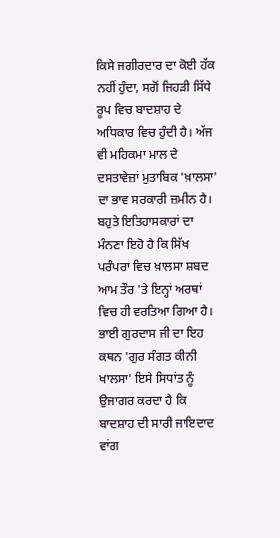ਕਿਸੇ ਜਗੀਰਦਾਰ ਦਾ ਕੋਈ ਹੱਕ ਨਹੀਂ ਹੁੰਦਾ, ਸਗੋਂ ਜਿਹੜੀ ਸਿੱਧੇ ਰੂਪ ਵਿਚ ਬਾਦਸ਼ਾਹ ਦੇ ਅਧਿਕਾਰ ਵਿਚ ਹੁੰਦੀ ਹੈ। ਅੱਜ ਵੀ ਮਹਿਕਮਾ ਮਾਲ ਦੇ ਦਸਤਾਵੇਜ਼ਾਂ ਮੁਤਾਬਿਕ 'ਖ਼ਾਲਸਾ' ਦਾ ਭਾਵ ਸਰਕਾਰੀ ਜ਼ਮੀਨ ਹੈ। ਬਹੁਤੇ ਇਤਿਹਾਸਕਾਰਾਂ ਦਾ ਮੰਨਣਾ ਇਹੋ ਹੈ ਕਿ ਸਿੱਖ ਪਰੰਪਰਾ ਵਿਚ ਖ਼ਾਲਸਾ ਸ਼ਬਦ ਆਮ ਤੌਰ 'ਤੇ ਇਨ੍ਹਾਂ ਅਰਥਾਂ ਵਿਚ ਹੀ ਵਰਤਿਆ ਗਿਆ ਹੈ।
ਭਾਈ ਗੁਰਦਾਸ ਜੀ ਦਾ ਇਹ ਕਥਨ 'ਗੁਰ ਸੰਗਤ ਕੀਨੀ ਖਾਲਸਾ' ਇਸੇ ਸਿਧਾਂਤ ਨੂੰ ਉਜਾਗਰ ਕਰਦਾ ਹੈ ਕਿ ਬਾਦਸ਼ਾਹ ਦੀ ਸਾਰੀ ਜਾਇਦਾਦ ਵਾਂਗ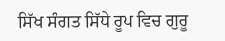ਸਿੱਖ ਸੰਗਤ ਸਿੱਧੇ ਰੂਪ ਵਿਚ ਗੁਰੂ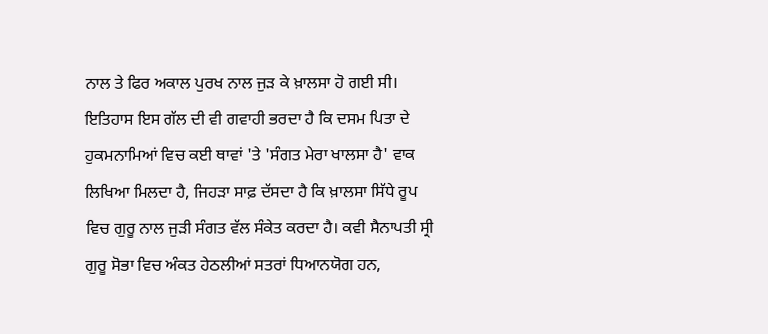ਨਾਲ ਤੇ ਫਿਰ ਅਕਾਲ ਪੁਰਖ ਨਾਲ ਜੁੜ ਕੇ ਖ਼ਾਲਸਾ ਹੋ ਗਈ ਸੀ। ਇਤਿਹਾਸ ਇਸ ਗੱਲ ਦੀ ਵੀ ਗਵਾਹੀ ਭਰਦਾ ਹੈ ਕਿ ਦਸਮ ਪਿਤਾ ਦੇ ਹੁਕਮਨਾਮਿਆਂ ਵਿਚ ਕਈ ਥਾਵਾਂ 'ਤੇ 'ਸੰਗਤ ਮੇਰਾ ਖਾਲਸਾ ਹੈ' ਵਾਕ ਲਿਖਿਆ ਮਿਲਦਾ ਹੈ, ਜਿਹੜਾ ਸਾਫ਼ ਦੱਸਦਾ ਹੈ ਕਿ ਖ਼ਾਲਸਾ ਸਿੱਧੇ ਰੂਪ ਵਿਚ ਗੁਰੂ ਨਾਲ ਜੁੜੀ ਸੰਗਤ ਵੱਲ ਸੰਕੇਤ ਕਰਦਾ ਹੈ। ਕਵੀ ਸੈਨਾਪਤੀ ਸ੍ਰੀ ਗੁਰੂ ਸੋਭਾ ਵਿਚ ਅੰਕਤ ਹੇਠਲੀਆਂ ਸਤਰਾਂ ਧਿਆਨਯੋਗ ਹਨ,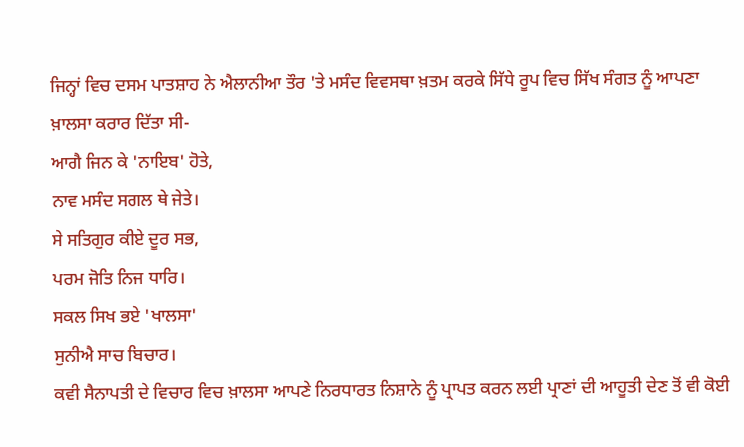ਜਿਨ੍ਹਾਂ ਵਿਚ ਦਸਮ ਪਾਤਸ਼ਾਹ ਨੇ ਐਲਾਨੀਆ ਤੌਰ 'ਤੇ ਮਸੰਦ ਵਿਵਸਥਾ ਖ਼ਤਮ ਕਰਕੇ ਸਿੱਧੇ ਰੂਪ ਵਿਚ ਸਿੱਖ ਸੰਗਤ ਨੂੰ ਆਪਣਾ ਖ਼ਾਲਸਾ ਕਰਾਰ ਦਿੱਤਾ ਸੀ-
ਆਗੈ ਜਿਨ ਕੇ 'ਨਾਇਬ' ਹੋਤੇ,
ਨਾਵ ਮਸੰਦ ਸਗਲ ਥੇ ਜੇਤੇ।
ਸੇ ਸਤਿਗੁਰ ਕੀਏ ਦੂਰ ਸਭ,
ਪਰਮ ਜੋਤਿ ਨਿਜ ਧਾਰਿ।
ਸਕਲ ਸਿਖ ਭਏ 'ਖਾਲਸਾ'
ਸੁਨੀਐ ਸਾਚ ਬਿਚਾਰ।
ਕਵੀ ਸੈਨਾਪਤੀ ਦੇ ਵਿਚਾਰ ਵਿਚ ਖ਼ਾਲਸਾ ਆਪਣੇ ਨਿਰਧਾਰਤ ਨਿਸ਼ਾਨੇ ਨੂੰ ਪ੍ਰਾਪਤ ਕਰਨ ਲਈ ਪ੍ਰਾਣਾਂ ਦੀ ਆਹੂਤੀ ਦੇਣ ਤੋਂ ਵੀ ਕੋਈ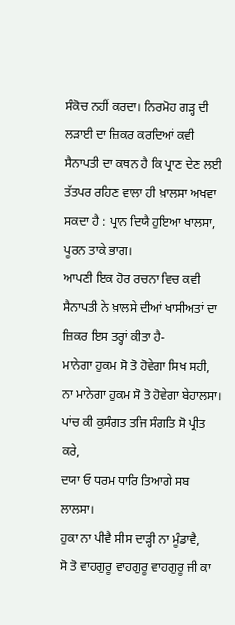ਸੰਕੋਚ ਨਹੀਂ ਕਰਦਾ। ਨਿਰਮੋਹ ਗੜ੍ਹ ਦੀ ਲੜਾਈ ਦਾ ਜ਼ਿਕਰ ਕਰਦਿਆਂ ਕਵੀ ਸੈਨਾਪਤੀ ਦਾ ਕਥਨ ਹੈ ਕਿ ਪ੍ਰਾਣ ਦੇਣ ਲਈ ਤੱਤਪਰ ਰਹਿਣ ਵਾਲਾ ਹੀ ਖ਼ਾਲਸਾ ਅਖਵਾ ਸਕਦਾ ਹੈ : ਪ੍ਰਾਨ ਦਿਯੈ ਹੁਇਆ ਖਾਲਸਾ, ਪੂਰਨ ਤਾਕੇ ਭਾਗ।
ਆਪਣੀ ਇਕ ਹੋਰ ਰਚਨਾ ਵਿਚ ਕਵੀ ਸੈਨਾਪਤੀ ਨੇ ਖ਼ਾਲਸੇ ਦੀਆਂ ਖਾਸੀਅਤਾਂ ਦਾ ਜ਼ਿਕਰ ਇਸ ਤਰ੍ਹਾਂ ਕੀਤਾ ਹੈ-
ਮਾਨੇਗਾ ਹੁਕਮ ਸੋ ਤੋ ਹੋਵੇਗਾ ਸਿਖ ਸਹੀ,
ਨਾ ਮਾਨੇਗਾ ਹੁਕਮ ਸੋ ਤੋ ਹੋਵੇਗਾ ਬੇਹਾਲਸਾ।
ਪਾਂਚ ਕੀ ਕੁਸੰਗਤ ਤਜਿ ਸੰਗਤਿ ਸੋ ਪ੍ਰੀਤ ਕਰੇ,
ਦਯਾ ਓ ਧਰਮ ਧਾਰਿ ਤਿਆਗੇ ਸਬ ਲਾਲਸਾ।
ਹੁਕਾ ਨਾ ਪੀਵੈ ਸੀਸ ਦਾੜ੍ਹੀ ਨਾ ਮੂੰਡਾਵੈ,
ਸੋ ਤੋ ਵਾਹਗੁਰੂ ਵਾਹਗੁਰੂ ਵਾਹਗੁਰੂ ਜੀ ਕਾ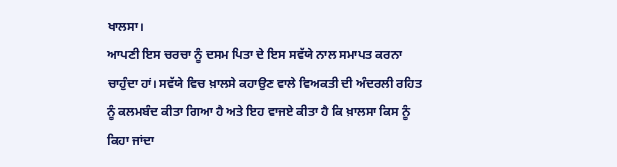ਖਾਲਸਾ।
ਆਪਣੀ ਇਸ ਚਰਚਾ ਨੂੰ ਦਸਮ ਪਿਤਾ ਦੇ ਇਸ ਸਵੱਯੇ ਨਾਲ ਸਮਾਪਤ ਕਰਨਾ ਚਾਹੁੰਦਾ ਹਾਂ। ਸਵੱਯੇ ਵਿਚ ਖ਼ਾਲਸੇ ਕਹਾਉਣ ਵਾਲੇ ਵਿਅਕਤੀ ਦੀ ਅੰਦਰਲੀ ਰਹਿਤ ਨੂੰ ਕਲਮਬੰਦ ਕੀਤਾ ਗਿਆ ਹੈ ਅਤੇ ਇਹ ਵਾਜਏ ਕੀਤਾ ਹੈ ਕਿ ਖ਼ਾਲਸਾ ਕਿਸ ਨੂੰ ਕਿਹਾ ਜਾਂਦਾ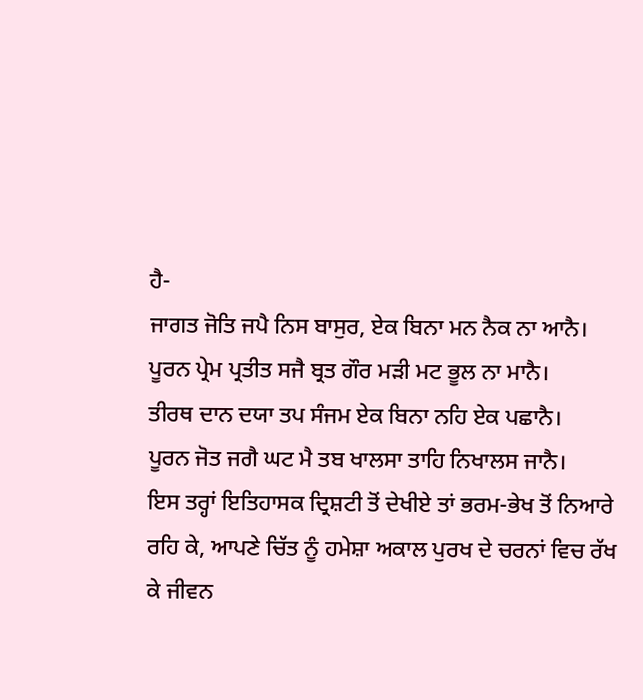ਹੈ-
ਜਾਗਤ ਜੋਤਿ ਜਪੈ ਨਿਸ ਬਾਸੁਰ, ਏਕ ਬਿਨਾ ਮਨ ਨੈਕ ਨਾ ਆਨੈ।
ਪੂਰਨ ਪ੍ਰੇਮ ਪ੍ਰਤੀਤ ਸਜੈ ਬ੍ਰਤ ਗੌਰ ਮੜੀ ਮਟ ਭੂਲ ਨਾ ਮਾਨੈ।
ਤੀਰਥ ਦਾਨ ਦਯਾ ਤਪ ਸੰਜਮ ਏਕ ਬਿਨਾ ਨਹਿ ਏਕ ਪਛਾਨੈ।
ਪੂਰਨ ਜੋਤ ਜਗੈ ਘਟ ਮੈ ਤਬ ਖਾਲਸਾ ਤਾਹਿ ਨਿਖਾਲਸ ਜਾਨੈ।
ਇਸ ਤਰ੍ਹਾਂ ਇਤਿਹਾਸਕ ਦ੍ਰਿਸ਼ਟੀ ਤੋਂ ਦੇਖੀਏ ਤਾਂ ਭਰਮ-ਭੇਖ ਤੋਂ ਨਿਆਰੇ ਰਹਿ ਕੇ, ਆਪਣੇ ਚਿੱਤ ਨੂੰ ਹਮੇਸ਼ਾ ਅਕਾਲ ਪੁਰਖ ਦੇ ਚਰਨਾਂ ਵਿਚ ਰੱਖ ਕੇ ਜੀਵਨ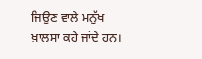ਜਿਉਣ ਵਾਲੇ ਮਨੁੱਖ ਖ਼ਾਲਸਾ ਕਹੇ ਜਾਂਦੇ ਹਨ।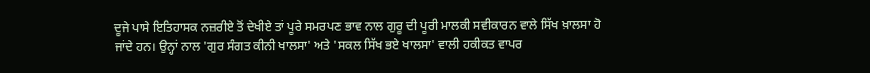ਦੂਜੇ ਪਾਸੇ ਇਤਿਹਾਸਕ ਨਜ਼ਰੀਏ ਤੋਂ ਦੇਖੀਏ ਤਾਂ ਪੂਰੇ ਸਮਰਪਣ ਭਾਵ ਨਾਲ ਗੁਰੂ ਦੀ ਪੂਰੀ ਮਾਲਕੀ ਸਵੀਕਾਰਨ ਵਾਲੇ ਸਿੱਖ ਖ਼ਾਲਸਾ ਹੋ ਜਾਂਦੇ ਹਨ। ਉਨ੍ਹਾਂ ਨਾਲ 'ਗੁਰ ਸੰਗਤ ਕੀਨੀ ਖਾਲਸਾ' ਅਤੇ 'ਸਕਲ ਸਿੱਖ ਭਏ ਖਾਲਸਾ' ਵਾਲੀ ਹਕੀਕਤ ਵਾਪਰ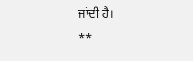ਜਾਂਦੀ ਹੈ।
**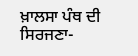ਖ਼ਾਲਸਾ ਪੰਥ ਦੀ ਸਿਰਜਣਾ-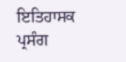ਇਤਿਹਾਸਕ ਪ੍ਰਸੰਗ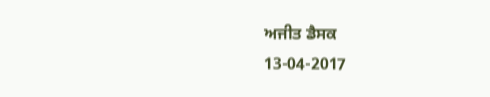ਅਜੀਤ ਡੈਸਕ
13-04-2017